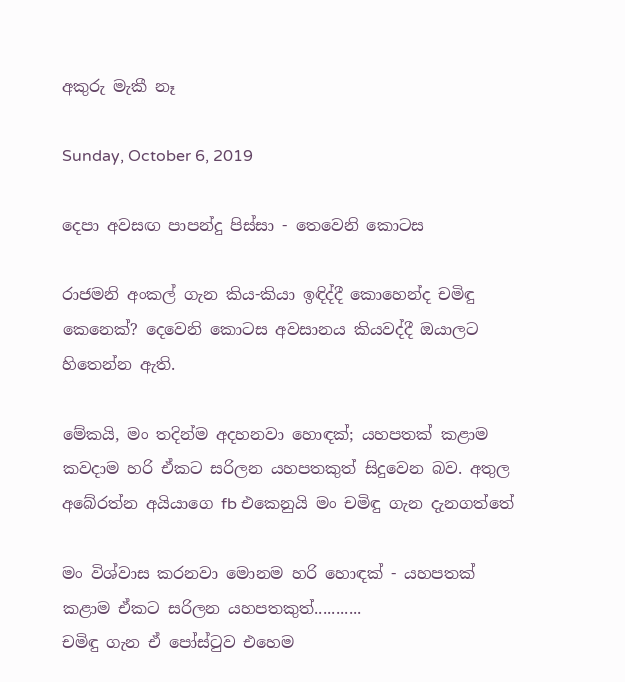අකුරු මැකී නෑ

Sunday, October 6, 2019

දෙපා අවසඟ පාපන්දු පිස්සා - තෙවෙනි කොටස

රාජමනි අංකල් ගැන කිය-කියා ඉඳිද්දී කොහෙන්ද චමිඳු කෙනෙක්? දෙවෙනි කොටස අවසානය කියවද්දී ඔයාලට හිතෙන්න ඇති.

මේකයි, මං තදින්ම අදහනවා හොඳක්; යහපතක් කළාම කවදාම හරි ඒකට සරිලන යහපතකුත් සිදුවෙන බව. අතුල අබේරත්න අයියාගෙ fb එකෙනුයි මං චමිඳු ගැන දැනගත්තේ

මං විශ්වාස කරනවා මොනම හරි හොඳක් - යහපතක් කළාම ඒකට සරිලන යහපතකුත්...........
චමිඳු ගැන ඒ පෝස්ටුව එහෙම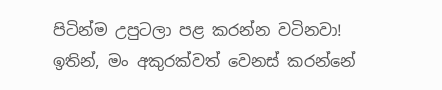පිටින්ම උපුටලා පළ කරන්න වටිනවා! ඉතින්, මං අකුරක්වත් වෙනස් කරන්නේ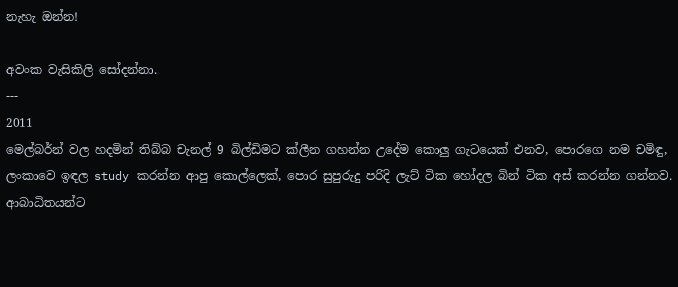නැහැ ඔන්න!

අවංක වැසිකිලි සෝදන්නා.
---
2011
මෙල්බර්න් වල හදමින් තිබ්බ චැනල් 9 බිල්ඩිමට ක්ලීන ගහන්න උදේම කොලු ගැටයෙක් එනව, පොරගෙ නම චමිඳු, ලංකාවෙ ඉඳල study කරන්න ආපු කොල්ලෙක්, පොර සුපුරුදු පරිදි ලැට් ටික හෝදල බින් ටික අස් කරන්න ගන්නව. ආබාධිතයන්ට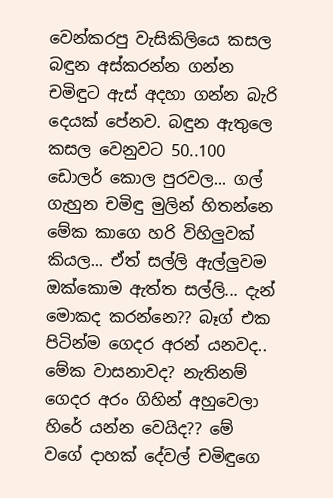වෙන්කරපු වැසිකිලියෙ කසල බඳුන අස්කරන්න ගන්න චමිඳුට ඇස් අදහා ගන්න බැරි දෙයක් පේනව. බඳුන ඇතුලෙ කසල වෙනුවට 50..100 ඩොලර් කොල පුරවල... ගල් ගැහුන චමිඳු මුලින් හිතන්නෙ මේක කාගෙ හරි විහිලුවක් කියල... ඒත් සල්ලි ඇල්ලුවම ඔක්කොම ඇත්ත සල්ලි... දැන් මොකද කරන්නෙ?? බෑග් එක පිටින්ම ගෙදර අරන් යනවද.. මේක වාසනාවද? නැතිනම් ගෙදර අරං ගිහින් අහුවෙලා හිරේ යන්න වෙයිද?? මේ වගේ දාහක් දේවල් චමිඳුගෙ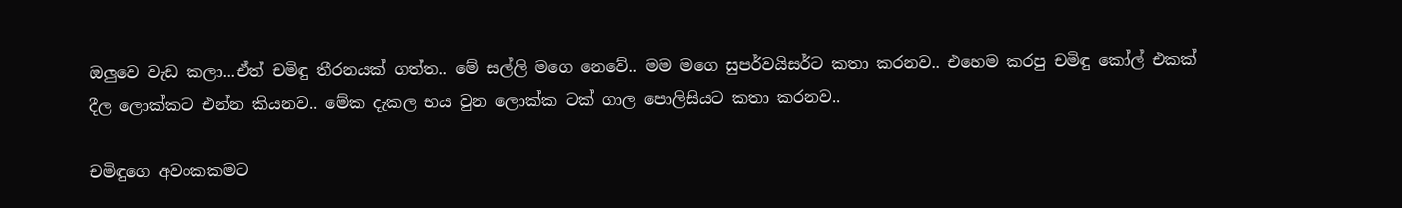ඔලුවෙ වැඩ කලා...ඒත් චමිඳු තීරනයක් ගත්ත.. මේ සල්ලි මගෙ නෙවේ.. මම මගෙ සුපර්වයිසර්ට කතා කරනව.. එහෙම කරපු චමිඳු කෝල් එකක් දීල ලොක්කට එන්න කියනව.. මේක දැකල භය වුන ලොක්ක ටක් ගාල පොලිසියට කතා කරනව..

චමිඳුගෙ අවංකකමට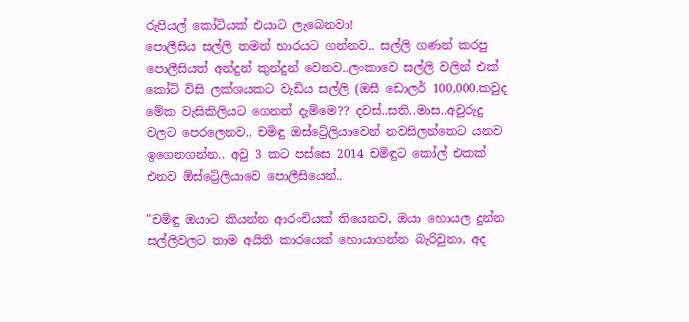රුපියල් කෝටියක් එයාට ලැබෙනවා!
පොලීසිය සල්ලි තමන් භාරයට ගන්නව.. සල්ලි ගණන් කරපු පොලීසියත් අන්දුන් කුන්දුන් වෙනව..ලංකාවෙ සල්ලි වලින් එක් කෝටි විසි ලක්ශයකට වැඩිය සල්ලි (ඔසී ඩොලර් 100,000.කවුද මේක වැසිකිලියට ගෙනත් දැම්මෙ?? දවස්..සති..මාස..අවුරුදු වලට පෙරලෙනව.. චමිඳු ඔස්ට්‍රේලියාවෙන් නවසිලන්තෙට යනව ඉගෙනගන්න.. අවු 3 කට පස්සෙ 2014 චමිඳුට කෝල් එකක් එනව ඕස්ට්‍රේලියාවෙ පොලීසියෙන්..

"චමිඳු ඔයාට කියන්න ආරංචියක් තියෙනව, ඔයා හොයල දුන්න සල්ලිවලට තාම අයිති කාරයෙක් හොයාගන්න බැරිවුනා, අද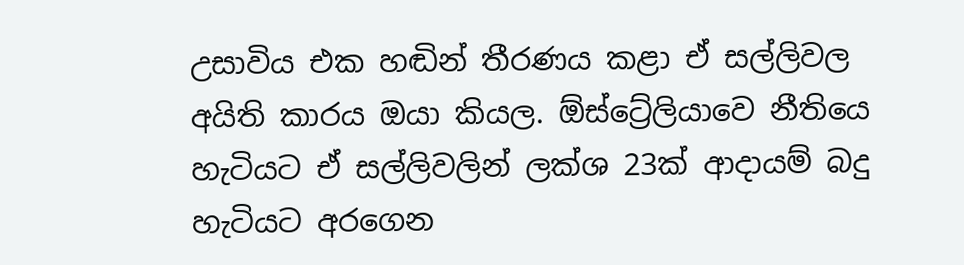උසාවිය එක හඬින් තීරණය කළා ඒ සල්ලිවල අයිති කාරය ඔයා කියල. ඕස්ට්‍රේලියාවෙ නීතියෙ හැටියට ඒ සල්ලිවලින් ලක්ශ 23ක් ආදායම් බදු හැටියට අරගෙන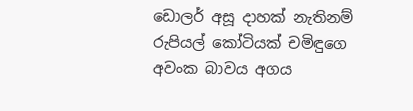ඩොලර් අසූ දාහක් නැතිනම් රුපියල් කෝටියක් චමිඳුගෙ අවංක බාවය අගය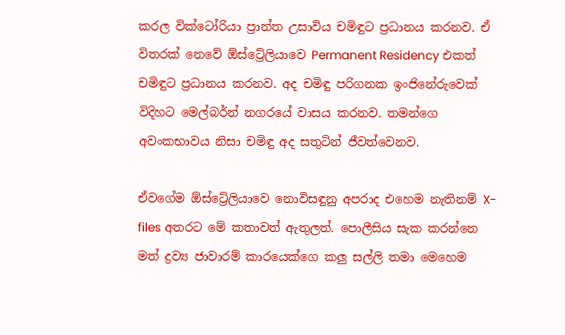කරල වික්ටෝරියා ප්‍රාන්ත උසාවිය චමිඳුට ප්‍රධානය කරනව. ඒ විතරක් නෙවේ ඕස්ට්‍රේලියාවෙ Permanent Residency එකත් චමිඳුට ප්‍රධානය කරනව. අද චමිඳු පරිගනක ඉංජිනේරුවෙක් විදිහට මෙල්බර්න් නගරයේ වාසය කරනව. තමන්ගෙ අවංකභාවය නිසා චමිඳු අද සතුටින් ජීවත්වෙනව.

ඒවගේම ඕස්ට්‍රේලියාවෙ නොවිසඳුනු අපරාද එහෙම නැතිනම් X- files අතරට මේ කතාවත් ඇතුලත්. පොලීසිය සැක කරන්නෙ මත් ද්‍රව්‍ය ජාවාරම් කාරයෙක්ගෙ කලු සල්ලි තමා මෙහෙම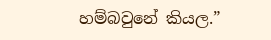හම්බවුනේ කියල.”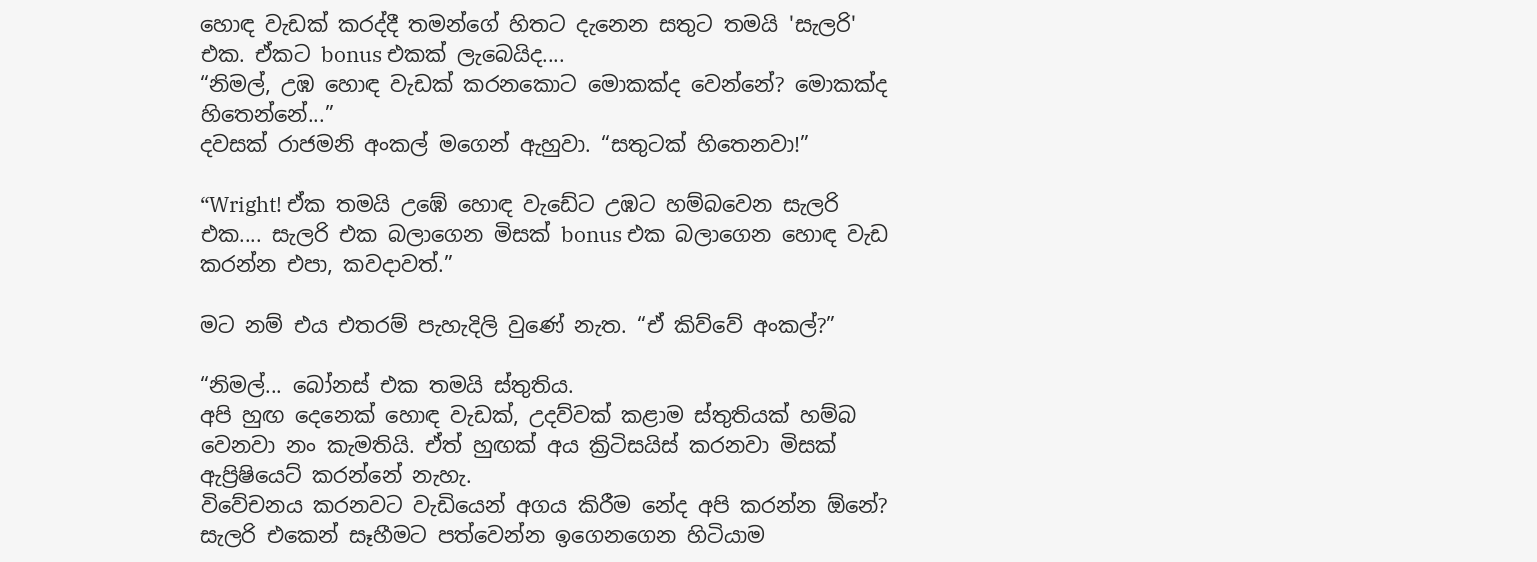හොඳ වැඩක් කරද්දී තමන්ගේ හිතට දැනෙන සතුට තමයි 'සැලරි' එක. ඒකට bonus එකක් ලැබෙයිද....
“නිමල්, උඹ හොඳ වැඩක් කරනකොට මොකක්ද වෙන්නේ? මොකක්ද හිතෙන්නේ...”
දවසක් රාජමනි අංකල් මගෙන් ඇහුවා. “සතුටක් හිතෙනවා!”

“Wright! ඒක තමයි උඹේ හොඳ වැඩේට උඹට හම්බවෙන සැලරි එක.... සැලරි එක බලාගෙන මිසක් bonus එක බලාගෙන හොඳ වැඩ කරන්න එපා, කවදාවත්.”

මට නම් එය එතරම් පැහැදිලි වුණේ නැත. “ඒ කිව්වේ අංකල්?”

“නිමල්... බෝනස් එක තමයි ස්තුතිය.
අපි හුඟ දෙනෙක් හොඳ වැඩක්, උදව්වක් කළාම ස්තුතියක් හම්බ වෙනවා නං කැමතියි. ඒත් හුඟක් අය ක්‍රිටිසයිස් කරනවා මිසක් ඇප්‍රිෂියෙට් කරන්නේ නැහැ.
විවේචනය කරනවට වැඩියෙන් අගය කිරීම නේද අපි කරන්න ඕනේ? සැලරි එකෙන් සෑහීමට පත්වෙන්න ඉගෙනගෙන හිටියාම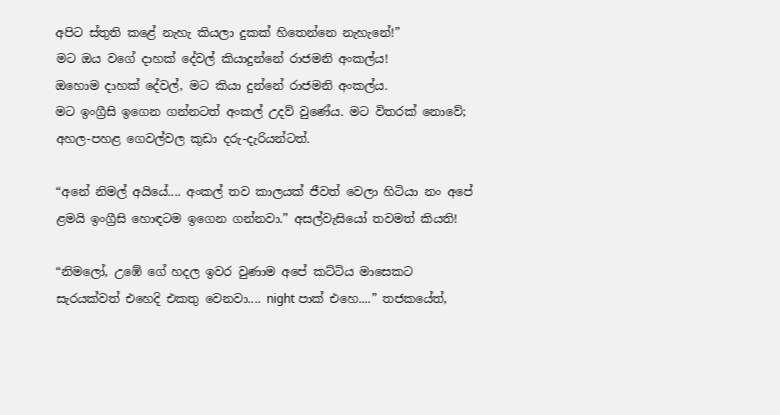අපිට ස්තුති කළේ නැහැ කියලා දුකක් හිතෙන්නෙ නැහැනේ!”
මට ඔය වගේ දාහක් දේවල් කියාදුන්නේ රාජමනි අංකල්ය!
ඔහොම දාහක් දේවල්, මට කියා දුන්නේ රාජමනි අංකල්ය.
මට ඉංග්‍රීසි ඉගෙන ගන්නටත් අංකල් උදව් වුණේය. මට විතරක් නොවේ; අහල-පහළ ගෙවල්වල කුඩා දරු-දැරියන්ටත්.

“අනේ නිමල් අයියේ.... අංකල් තව කාලයක් ජීවත් වෙලා හිටියා නං අපේ ළමයි ඉංග්‍රීසි හොඳටම ඉගෙන ගන්නවා.” අසල්වැසියෝ තවමත් කියති!

“නිමලෝ, උඹේ ගේ හදල ඉවර වුණාම අපේ කට්ටිය මාසෙකට සැරයක්වත් එහෙදි එකතු වෙනවා.... night පාක් එහෙ....” තජකයේත්,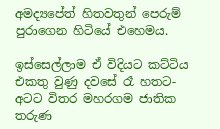අමද්‍යපේත් හිතවතුන් පෙරුම් පුරාගෙන හිටියේ එහෙමය.

ඉස්සෙල්ලාම ඒ විදියට කට්ටිය එකතු වුණු දවසේ රෑ හතට-අටට විතර මහරගම ජාතික තරුණ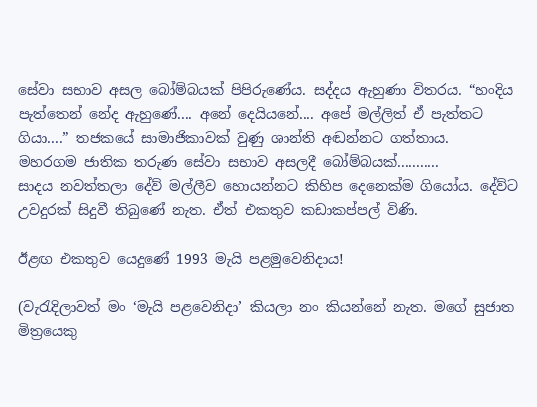සේවා සභාව අසල බෝම්බයක් පිපිරුණේය. සද්දය ඇහුණා විතරය. “හංදිය පැත්තෙන් නේද ඇහුණේ.... අනේ දෙයියනේ.... අපේ මල්ලිත් ඒ පැත්තට ගියා....” තජකයේ සාමාජිකාවක් වුණු ශාන්ති අඬන්නට ගත්තාය.
මහරගම ජාතික තරුණ සේවා සභාව අසලදී බෝම්බයක්...........
සාදය නවත්තලා දේව් මල්ලීව හොයන්නට කිහිප දෙනෙක්ම ගියෝය. දේව්ට උවදුරක් සිදුවී තිබුණේ නැත. ඒත් එකතුව කඩාකප්පල් විණි.

ඊළඟ එකතුව යෙදුණේ 1993 මැයි පළමුවෙනිදාය!

(වැරැදිලාවත් මං ‘මැයි පළවෙනිදා’ කියලා නං කියන්නේ නැත. මගේ සුජාත මිත්‍රයෙකු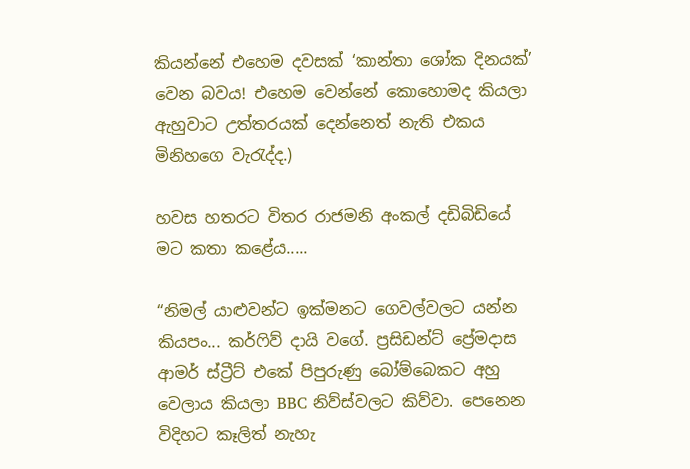කියන්නේ එහෙම දවසක් ‘කාන්තා ශෝක දිනයක්’ වෙන බවය! එහෙම වෙන්නේ කොහොමද කියලා ඇහුවාට උත්තරයක් දෙන්නෙත් නැති එකය මිනිහගෙ වැරැද්ද.)

හවස හතරට විතර රාජමනි අංකල් දඩිබිඩියේ මට කතා කළේය.....

“නිමල් යාළුවන්ට ඉක්මනට ගෙවල්වලට යන්න කියපං... කර්ෆිව් දායි වගේ. ප්‍රසිඩන්ට් ප්‍රේමදාස ආමර් ස්ට්‍රීට් එකේ පිපුරුණු බෝම්බෙකට අහු වෙලාය කියලා BBC නිව්ස්වලට කිව්වා. පෙනෙන විදිහට කෑලිත් නැහැ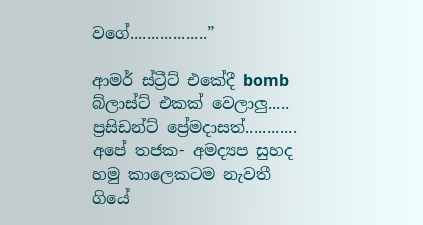වගේ..................”

ආමර් ස්ට්‍රීට් එකේදී bomb බ්ලාස්ට් එකක් වෙලාලු..... ප්‍රසිඩන්ට් ප්‍රේමදාසත්............
අපේ තජක- අමද්‍යප සුහද හමු කාලෙකටම නැවතී ගියේ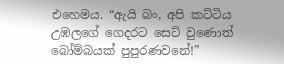එහෙමය. “ඇයි බං, අපි කට්ටිය උඹලගේ ගෙදරට සෙට් වුණොත් බෝම්බයක් පුපුරණවනේ!”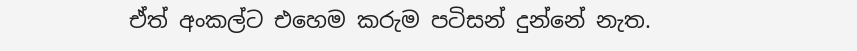ඒත් අංකල්ට එහෙම කරුම පටිසන් දුන්නේ නැත.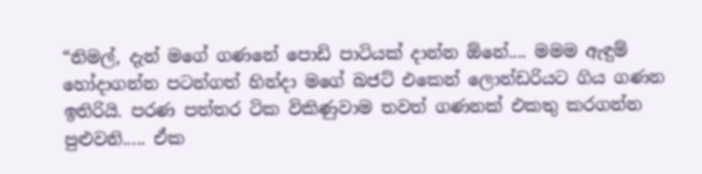“නිමල්, දැන් මගේ ගණනේ පොඩි පාටියක් දාන්න ඕනේ.... මමම ඇඳුම් හෝදාගන්න පටන්ගත් හින්දා මගේ බජට් එකෙන් ලොන්ඩරියට ගිය ගණන ඉතිරියි. පරණ පත්තර ටික විකිණුවාම තවත් ගණනක් එකතු කරගන්න පුළුවනි..... ඒක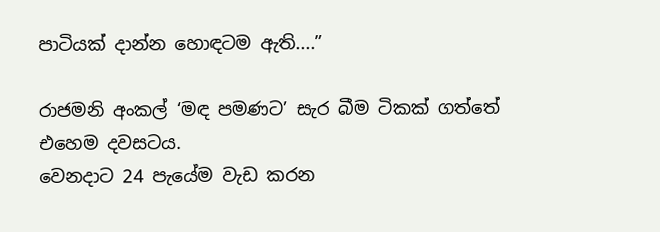පාටියක් දාන්න හොඳටම ඇති....”

රාජමනි අංකල් ‘මඳ පමණට’ සැර බීම ටිකක් ගත්තේ එහෙම දවසටය.
වෙනදාට 24 පැයේම වැඩ කරන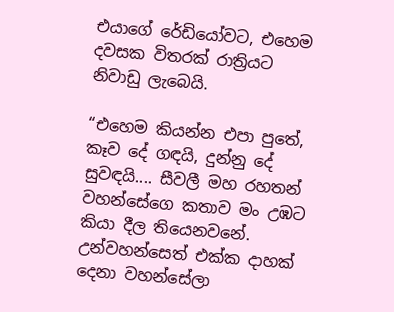එයාගේ රේඩියෝවට, එහෙම දවසක විතරක් රාත්‍රියට නිවාඩු ලැබෙයි.

“එහෙම කියන්න එපා පුතේ, කෑව දේ ගඳයි, දුන්නු දේ සුවඳයි.... සීවලී මහ රහතන් වහන්සේගෙ කතාව මං උඹට කියා දීල තියෙනවනේ. උන්වහන්සෙත් එක්ක දාහක් දෙනා වහන්සේලා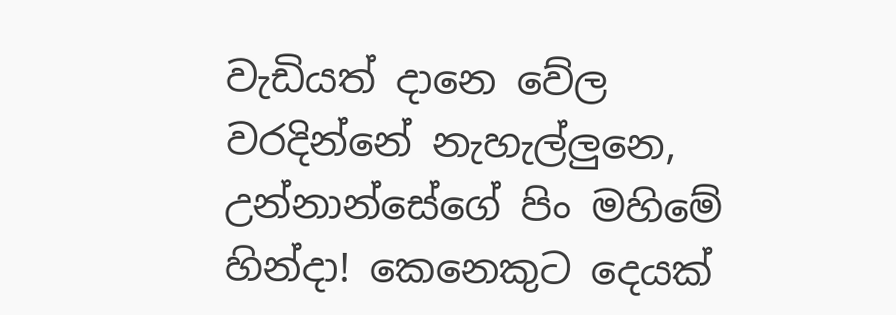වැඩියත් දානෙ වේල වරදින්නේ නැහැල්ලුනෙ, උන්නාන්සේගේ පිං මහිමේ හින්දා! කෙනෙකුට දෙයක්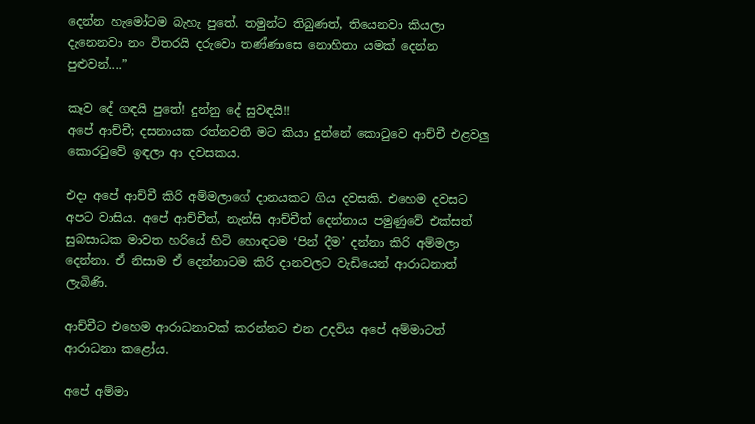දෙන්න හැමෝටම බැහැ පුතේ. තමුන්ට තිබුණත්, තියෙනවා කියලා දැනෙනවා නං විතරයි දරුවො තණ්ණාසෙ නොහිතා යමක් දෙන්න පුළුවන්....”

කෑව දේ ගඳයි පුතේ! දුන්නු දේ සුවඳයි!!
අපේ ආච්චී; දසනායක රත්නවතී මට කියා දුන්නේ කොටුවෙ ආච්චී එළවලු කොරටුවේ ඉඳලා ආ දවසකය.

එදා අපේ ආච්චී කිරි අම්මලාගේ දානයකට ගිය දවසකි. එහෙම දවසට අපට වාසිය. අපේ ආච්චීත්, නැන්සි ආච්චීත් දෙන්නාය පමුණුවේ එක්සත් සුබසාධක මාවත හරියේ හිටි හොඳටම ‘පින් දීම’ දන්නා කිරි අම්මලා දෙන්නා. ඒ නිසාම ඒ දෙන්නාටම කිරි දානවලට වැඩියෙන් ආරාධනාත් ලැබිණි.

ආච්චීට එහෙම ආරාධනාවක් කරන්නට එන උදවිය අපේ අම්මාටත් ආරාධනා කළෝය.

අපේ අම්මා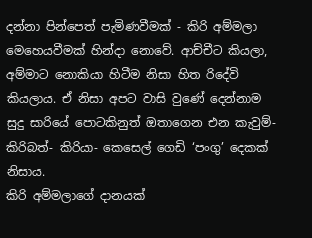දන්නා පින්පෙත් පැමිණවීමක් - කිරි අම්මලා මෙහෙයවීමක් හින්දා නොවේ. ආච්චීට කියලා, අම්මාට නොකියා හිටීම නිසා හිත රිදේවි කියලාය. ඒ නිසා අපට වාසි වුණේ දෙන්නාම සුදු සාරියේ පොටකිනුත් ඔතාගෙන එන කැවුම්- කිරිබත්- කිරියා- කෙසෙල් ගෙඩි ‘පංගු’ දෙකක් නිසාය.
කිරි අම්මලාගේ දානයක්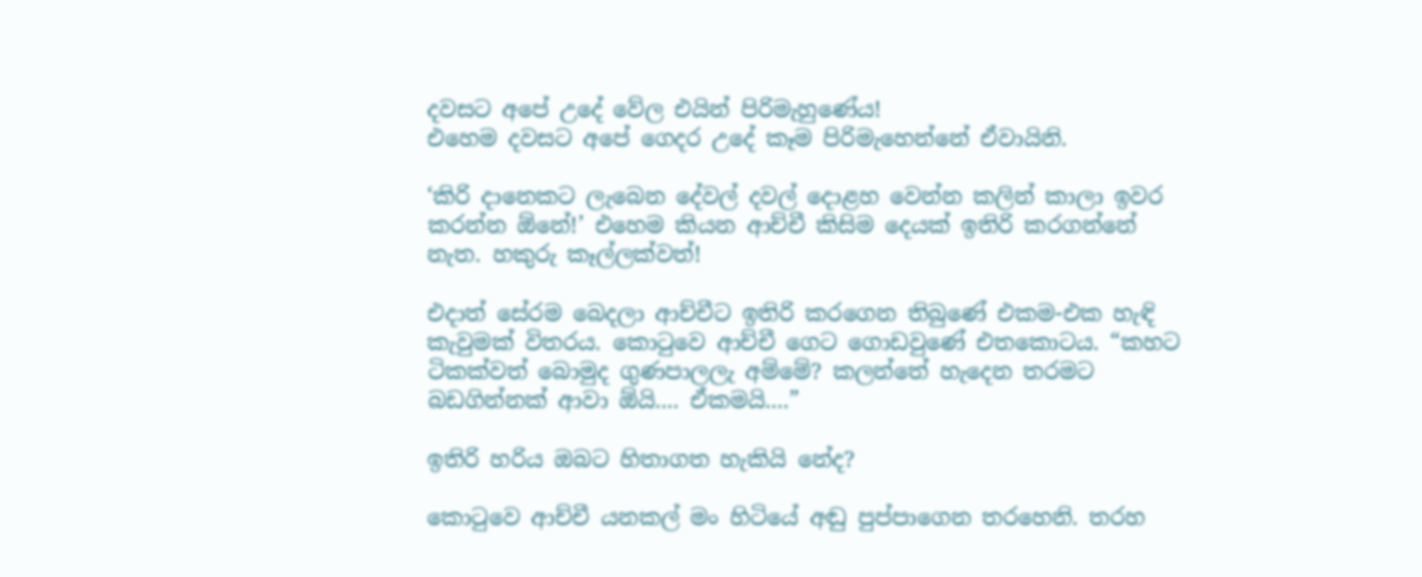දවසට අපේ උදේ වේල එයින් පිරිමැහුණේය!
එහෙම දවසට අපේ ගෙදර උදේ කෑම පිරිමැහෙන්නේ ඒවායිනි.

‘කිරි දානෙකට ලැබෙන දේවල් දවල් දොළහ වෙන්න කලින් කාලා ඉවර කරන්න ඕනේ!’ එහෙම කියන ආච්චී කිසිම දෙයක් ඉතිරි කරගන්නේ නැත. හකුරු කෑල්ලක්වත්!

එදාත් සේරම බෙදලා ආච්චීට ඉතිරි කරගෙන තිබුණේ එකම-එක හැඳි කැවුමක් විතරය. කොටුවෙ ආච්චී ගෙට ගොඩවුණේ එතකොටය. “කහට ටිකක්වත් බොමුද ගුණපාලලැ අම්මේ? කලන්තේ හැදෙන තරමට බඩගින්නක් ආවා ඕයි.... ඒකමයි....”

ඉතිරි හරිය ඔබට හිතාගත හැකියි නේද?

කොටුවෙ ආච්චී යනකල් මං හිටියේ අඬු පුප්පාගෙන තරහෙනි. තරහ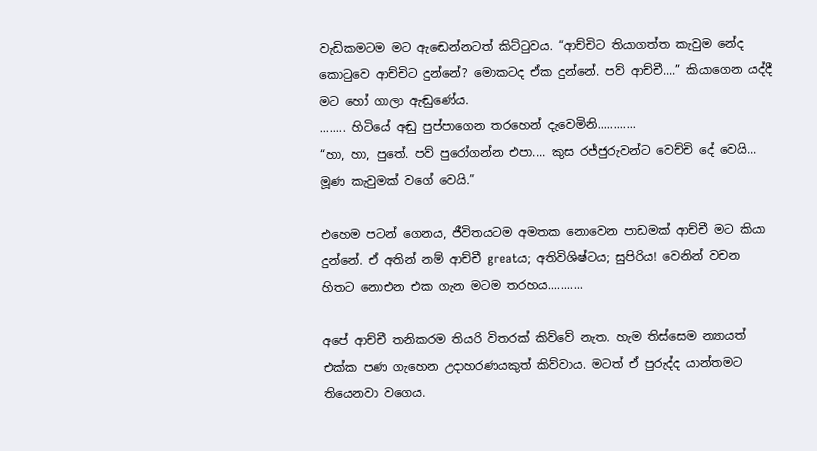වැඩිකමටම මට ඇඬෙන්නටත් කිට්ටුවය. “ආච්චිට තියාගත්ත කැවුම නේද කොටුවෙ ආච්චිට දුන්නේ? මොකටද ඒක දුන්නේ. පව් ආච්චී....” කියාගෙන යද්දී මට හෝ ගාලා ඇඬුණේය.
........ හිටියේ අඬු පුප්පාගෙන තරහෙන් දැවෙමිනි............
“හා, හා, පුතේ. පව් පුරෝගන්න එපා.... කුස රජ්ජුරුවන්ට වෙච්චි දේ වෙයි... මූණ කැවුමක් වගේ වෙයි.”

එහෙම පටන් ගෙනය, ජීවිතයටම අමතක නොවෙන පාඩමක් ආච්චී මට කියා දුන්නේ. ඒ අතින් නම් ආච්චී greatය; අතිවිශිෂ්ටය; සුපිරිය! වෙනින් වචන හිතට නොඑන එක ගැන මටම තරහය...........

අපේ ආච්චී තනිකරම තියරි විතරක් කිව්වේ නැත. හැම තිස්සෙම න්‍යායත් එක්ක පණ ගැහෙන උදාහරණයකුත් කිව්වාය. මටත් ඒ පුරුද්ද යාන්තමට තියෙනවා වගෙය.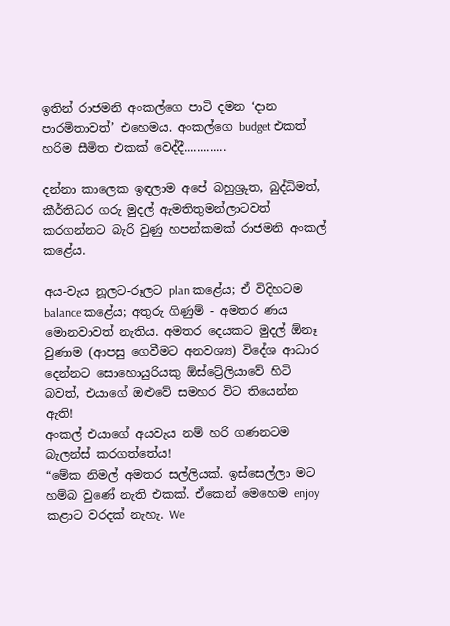ඉතින් රාජමනි අංකල්ගෙ පාටි දමන ‘දාන පාරමිතාවත්’ එහෙමය. අංකල්ගෙ budget එකත් හරිම සීමිත එකක් වෙද්දී.............

දන්නා කාලෙක ඉඳලාම අපේ බහුශ්‍රුත, බුද්ධිමත්, කීර්තිධර ගරු මුදල් ඇමතිතුමන්ලාටවත් කරගන්නට බැරි වුණු හපන්කමක් රාජමනි අංකල් කළේය.

අය-වැය නූලට-රූලට plan කළේය; ඒ විදිහටම balance කළේය; අතුරු ගිණුම් - අමතර ණය මොනවාවත් නැතිය. අමතර දෙයකට මුදල් ඕනෑ වුණාම (ආපසු ගෙවීමට අනවශ්‍ය) විදේශ ආධාර දෙන්නට සොහොයුරියකු ඕස්ට්‍රේලියාවේ හිටි බවත්, එයාගේ ඔළුවේ සමහර විට තියෙන්න ඇති!
අංකල් එයාගේ අයවැය නම් හරි ගණනටම බැලන්ස් කරගත්තේය!
“මේක නිමල් අමතර සල්ලියක්. ඉස්සෙල්ලා මට හම්බ වුණේ නැති එකක්. ඒකෙන් මෙහෙම enjoy කළාට වරදක් නැහැ. We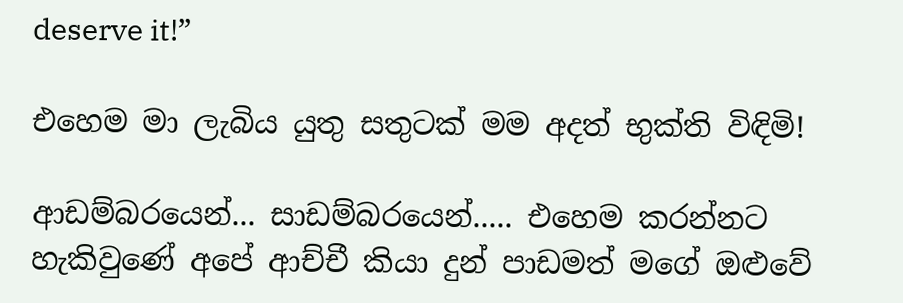deserve it!”

එහෙම මා ලැබිය යුතු සතුටක් මම අදත් භුක්ති විඳිමි!

ආඩම්බරයෙන්... සාඩම්බරයෙන්..... එහෙම කරන්නට හැකිවුණේ අපේ ආච්චී කියා දුන් පාඩමත් මගේ ඔළුවේ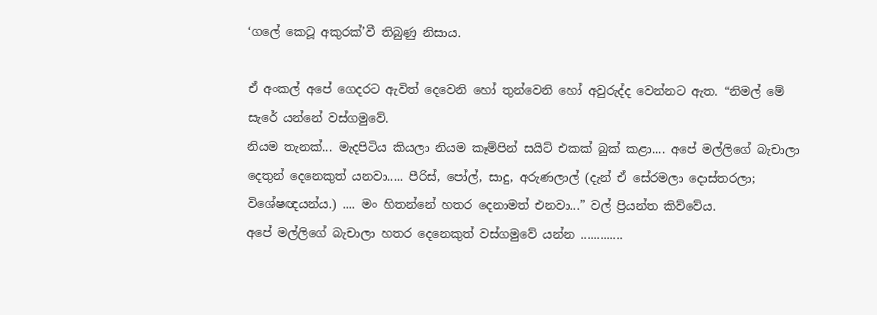‘ගලේ කෙටූ අකුරක්’වී තිබුණු නිසාය.

ඒ අංකල් අපේ ගෙදරට ඇවිත් දෙවෙනි හෝ තුන්වෙනි හෝ අවුරුද්ද වෙන්නට ඇත. “නිමල් මේ සැරේ යන්නේ වස්ගමුවේ.
නියම තැනක්... මැදපිටිය කියලා නියම කෑම්පින් සයිට් එකක් බුක් කළා.... අපේ මල්ලිගේ බැචාලා දෙතුන් දෙනෙකුත් යනවා..... පීරිස්, පෝල්, සාදු, අරුණලාල් (දැන් ඒ සේරමලා දොස්තරලා; විශේෂඥයන්ය.) .... මං හිතන්නේ හතර දෙනාමත් එනවා...” වල් ප්‍රියන්ත කිව්වේය.
අපේ මල්ලිගේ බැචාලා හතර දෙනෙකුත් වස්ගමුවේ යන්න .............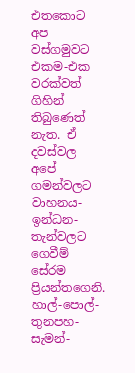එතකොට අප වස්ගමුවට එකම-එක වරක්වත් ගිහින් තිබුණෙත් නැත. ඒ දවස්වල අපේ ගමන්වලට වාහනය- ඉන්ධන- තැන්වලට ගෙවීම් සේරම ප්‍රියන්තගෙනි. හාල්-පොල්-තුනපහ-සැමන්-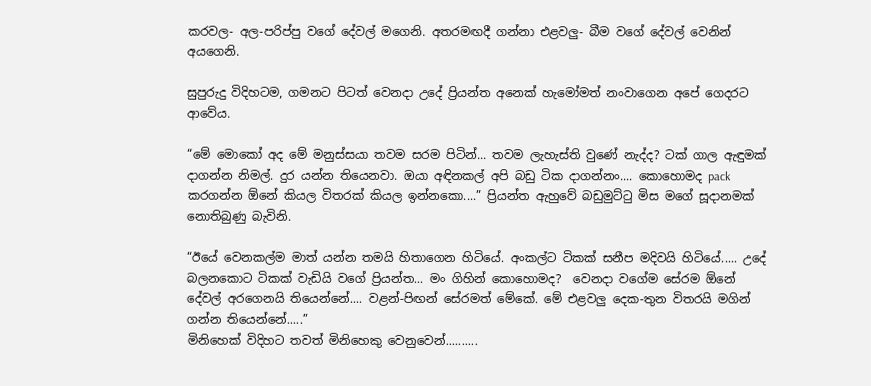කරවල- අල-පරිප්පු වගේ දේවල් මගෙනි. අතරමඟදී ගන්නා එළවලු- බීම වගේ දේවල් වෙනින් අයගෙනි.

සුපුරුදු විදිහටම, ගමනට පිටත් වෙනදා උදේ ප්‍රියන්ත අනෙක් හැමෝමත් නංවාගෙන අපේ ගෙදරට ආවේය.

“මේ මොකෝ අද මේ මනුස්සයා තවම සරම පිටින්... තවම ලැහැස්ති වුණේ නැද්ද? ටක් ගාල ඇඳුමක් දාගන්න නිමල්. දුර යන්න තියෙනවා. ඔයා අඳිනකල් අපි බඩු ටික දාගන්නං.... කොහොමද pack කරගන්න ඕනේ කියල විතරක් කියල ඉන්නකො....” ප්‍රියන්ත ඇහුවේ බඩුමුට්ටු මිස මගේ සූදානමක් නොතිබුණු බැවිනි.

“ඊයේ වෙනකල්ම මාත් යන්න තමයි හිතාගෙන හිටියේ. අංකල්ට ටිකක් සනීප මදිවයි හිටියේ..... උදේ බලනකොට ටිකක් වැඩියි වගේ ප්‍රියන්ත... මං ගිහින් කොහොමද?  වෙනදා වගේම සේරම ඕනේ දේවල් අරගෙනයි තියෙන්නේ.... වළන්-පිඟන් සේරමත් මේකේ. මේ එළවලු දෙක-තුන විතරයි මගින් ගන්න තියෙන්නේ.....”
මිනිහෙක් විදිහට තවත් මිනිහෙකු වෙනුවෙන්..........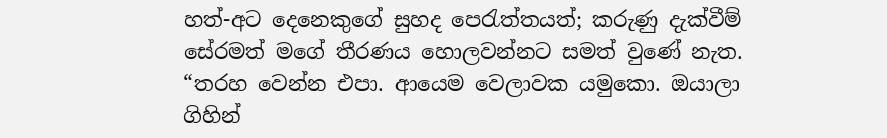හත්-අට දෙනෙකුගේ සුහද පෙරැත්තයත්; කරුණු දැක්වීම් සේරමත් මගේ තීරණය හොලවන්නට සමත් වුණේ නැත. “තරහ වෙන්න එපා. ආයෙම වෙලාවක යමුකො. ඔයාලා ගිහින්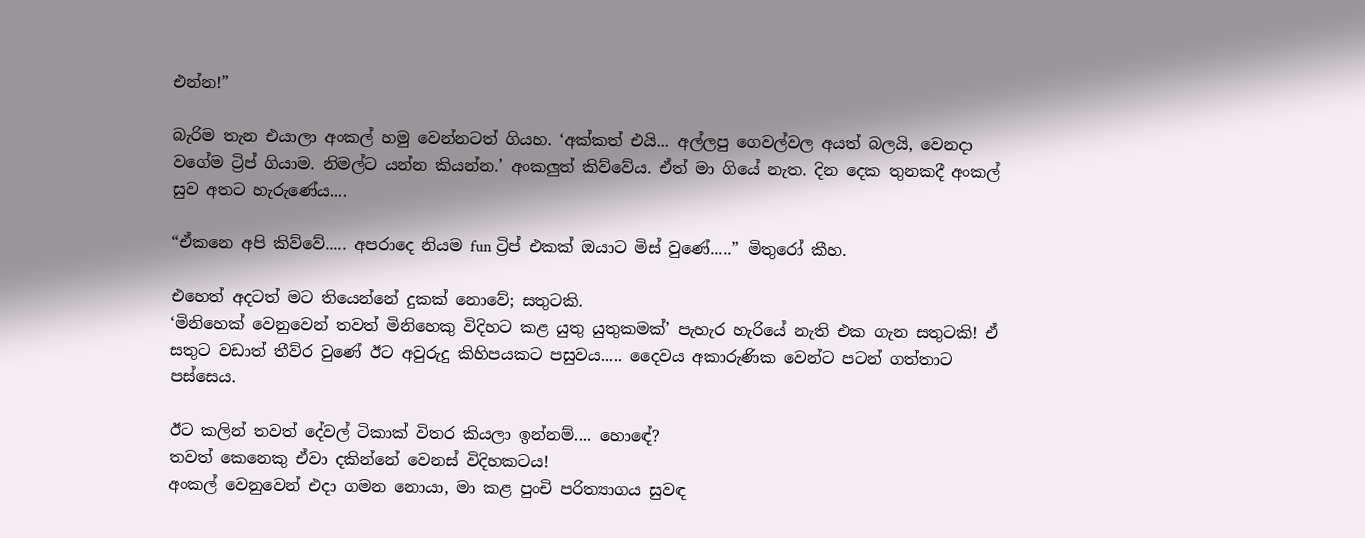එන්න!”

බැරිම තැන එයාලා අංකල් හමු වෙන්නටත් ගියහ. ‘අක්කත් එයි... අල්ලපු ගෙවල්වල අයත් බලයි, වෙනදා වගේම ට්‍රිප් ගියාම. නිමල්ට යන්න කියන්න.’ අංකලුත් කිව්වේය. ඒත් මා ගියේ නැත. දින දෙක තුනකදී අංකල් සුව අතට හැරුණේය....

“ඒකනෙ අපි කිව්වේ..... අපරාදෙ නියම fun ට්‍රිප් එකක් ඔයාට මිස් වුණේ.....” මිතුරෝ කීහ.

එහෙත් අදටත් මට තියෙන්නේ දුකක් නොවේ; සතුටකි.
‘මිනිහෙක් වෙනුවෙන් තවත් මිනිහෙකු විදිහට කළ යුතු යුතුකමක්’ පැහැර හැරියේ නැති එක ගැන සතුටකි! ඒ සතුට වඩාත් තීව්ර වුණේ ඊට අවුරුදු කිහිපයකට පසුවය..... දෛවය අකාරුණික වෙන්ට පටන් ගත්තාට පස්සෙය.

ඊට කලින් තවත් දේවල් ටිකාක් විතර කියලා ඉන්නම්.... හොඳේ?
තවත් කෙනෙකු ඒවා දකින්නේ වෙනස් විදිහකටය!
අංකල් වෙනුවෙන් එදා ගමන නොයා, මා කළ පුංචි පරිත්‍යාගය සුවඳ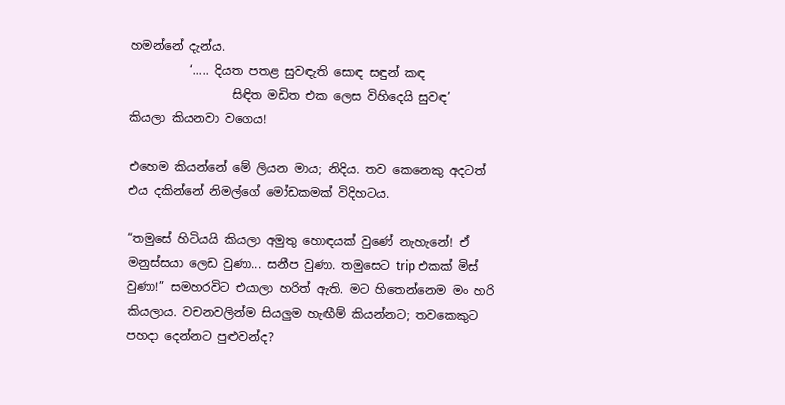හමන්නේ දැන්ය.
          ‘..... දියත පතළ සුවඳැති සොඳ සඳුන් කඳ
                 සිඳිත මඩිත එක ලෙස විහිදෙයි සුවඳ’
කියලා කියනවා වගෙය!

එහෙම කියන්නේ මේ ලියන මාය; නිදිය. තව කෙනෙකු අදටත් එය දකින්නේ නිමල්ගේ මෝඩකමක් විදිහටය.

“තමුසේ හිටියයි කියලා අමුතු හොඳයක් වුණේ නැහැනේ! ඒ මනුස්සයා ලෙඩ වුණා... සනීප වුණා. තමුසෙට trip එකක් මිස් වුණා!” සමහරවිට එයාලා හරිත් ඇති. මට හිතෙන්නෙම මං හරි කියලාය. වචනවලින්ම සියලුම හැඟීම් කියන්නට; තවකෙකුට පහදා දෙන්නට පුළුවන්ද?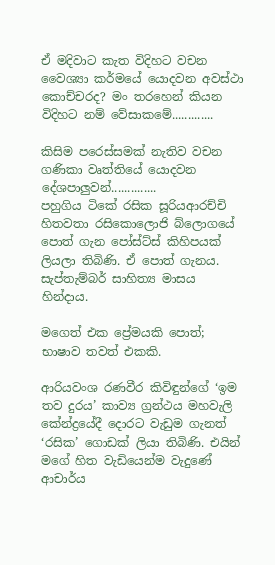ඒ මදිවාට කැත විදිහට වචන වෛශ්‍යා කර්මයේ යොදවන අවස්ථා කොච්චරද? මං තරහෙන් කියන විදිහට නම් වේසාකමේ.............

කිසිම පරෙස්සමක් නැතිව වචන ගණිකා වෘත්තියේ යොදවන දේශපාලුවන්..............
පහුගිය ටිකේ රසික සූරියආරච්චි හිතවතා රසිකොලොජි බ්ලොගයේ පොත් ගැන පෝස්ට්ස් කිහිපයක් ලියලා තිබිණි. ඒ පොත් ගැනය. සැප්තැම්බර් සාහිත්‍ය මාසය හින්දාය.

මගෙත් එක ප්‍රේමයකි පොත්; භාෂාව තවත් එකකි.

ආරියවංශ රණවීර කිවිඳුන්ගේ ‘ඉම තව දුරය’ කාව්‍ය ග්‍රන්ථය මහවැලි කේන්ද්‍රයේදී දොරට වැඩුම ගැනත් ‘රසික’ ගොඩක් ලියා තිබිණි. එයින් මගේ හිත වැඩියෙන්ම වැදුණේ ආචාර්ය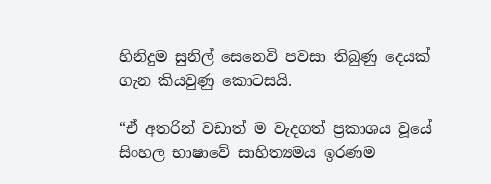හිනිදුම සුනිල් සෙනෙවි පවසා තිබුණු දෙයක් ගැන කියවුණු කොටසයි.

“ඒ අතරින් වඩාත් ම වැදගත් ප්‍රකාශය වූයේ සිංහල භාෂාවේ සාහිත්‍යමය ඉරණම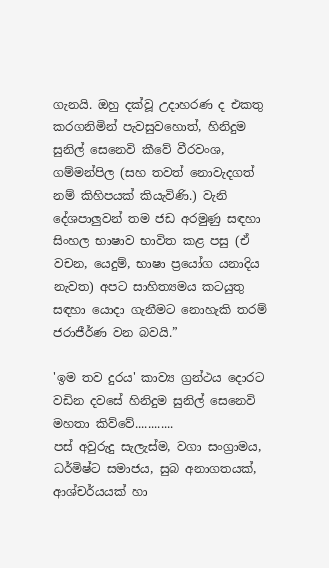ගැනයි. ඔහු දක්වූ උදාහරණ ද එකතු කරගනිමින් පැවසුවහොත්, හිනිදුම සුනිල් සෙනෙවි කීවේ වීරවංශ, ගම්මන්පිල (සහ තවත් නොවැදගත් නම් කිහිපයක් කියැවිණි.) වැනි දේශපාලුවන් තම ජඩ අරමුණු සඳහා සිංහල භාෂාව භාවිත කළ පසු (ඒ වචන, යෙදුම්, භාෂා ප්‍රයෝග යනාදිය නැවත) අපට සාහිත්‍යමය කටයුතු සඳහා යොදා ගැනීමට නොහැකි තරම් ජරාජීර්ණ වන බවයි.”

'ඉම තව දුරය' කාව්‍ය ග්‍රන්ථය දොරට වඩින දවසේ හිනිදුම සුනිල් සෙනෙවි මහතා කිව්වේ............
පස් අවුරුදු සැලැස්ම, වගා සංග්‍රාමය, ධර්මිෂ්ට සමාජය, සුබ අනාගතයක්, ආශ්චර්යයක් හා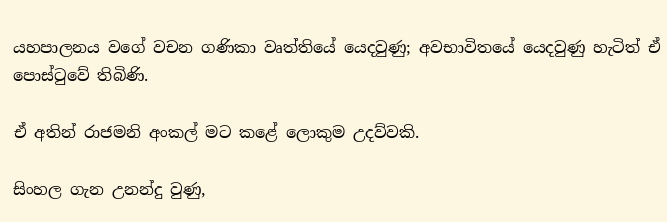යහපාලනය වගේ වචන ගණිකා වෘත්තියේ යෙදවුණු; අවභාවිතයේ යෙදවුණු හැටිත් ඒ පොස්ටුවේ තිබිණි.

ඒ අතින් රාජමනි අංකල් මට කළේ ලොකුම උදව්වකි.

සිංහල ගැන උනන්දු වුණු,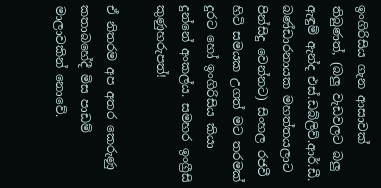ඉංගිරිසිය ගැන ආසාවක් තිබුණත්, (බලු වැඩවලට බලු ඇඳුම් ඇන්ද එස්.ඩබ්ලිව්.ආර්.ඩී. බණ්ඩාරනායක මහත්තයලාට පින්සිදු වෙන්නට) සිංහල රජවී හිටි සමයක උගත් මට තරමක් දුරට හෝ ඉංගිරිසිය කියා දුන්නේ අංකල්ය. සමහර ඉංග්‍රීසි කුණුහරුපත්!

ඒ නිතරම අප අතර කෙරුණු කතාබහේදී මිස පාඩම් මාලාවකින් නොවේ.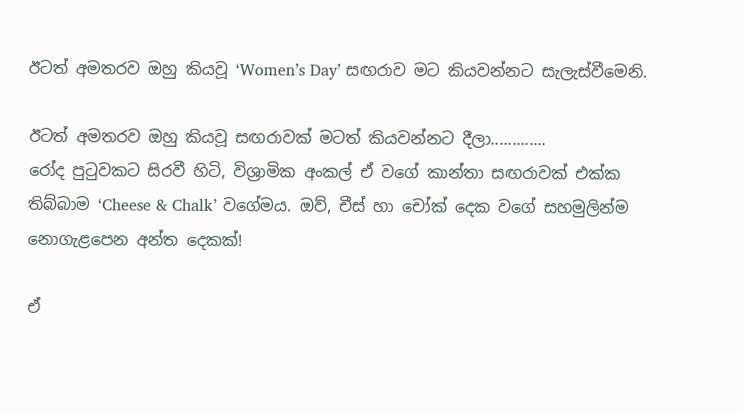ඊටත් අමතරව ඔහු කියවූ ‘Women’s Day’ සඟරාව මට කියවන්නට සැලැස්වීමෙනි.

ඊටත් අමතරව ඔහු කියවූ සඟරාවක් මටත් කියවන්නට දීලා.............
රෝද පුටුවකට සිරවී හිටි, විශ්‍රාමික අංකල් ඒ වගේ කාන්තා සඟරාවක් එක්ක තිබ්බාම ‘Cheese & Chalk’ වගේමය. ඔව්, චීස් හා චෝක් දෙක වගේ සහමුලින්ම නොගැළපෙන අන්ත දෙකක්!

ඒ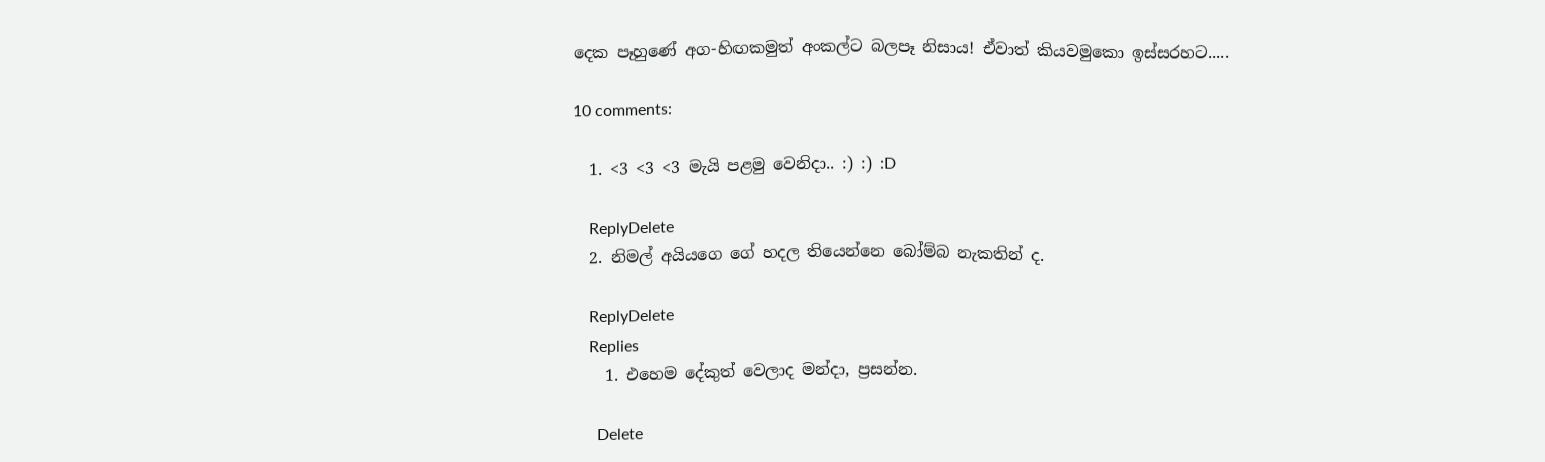දෙක පෑහුණේ අග-හිඟකමුත් අංකල්ට බලපෑ නිසාය! ඒවාත් කියවමුකො ඉස්සරහට.....

10 comments:

  1. <3 <3 <3 මැයි පළමු වෙනිදා.. :) :) :D

    ReplyDelete
  2. නිමල් අයියගෙ ගේ හදල තියෙන්නෙ බෝම්බ නැකතින් ද.

    ReplyDelete
    Replies
    1. එහෙම දේකුත් වෙලාද මන්දා, ප්‍රසන්න.

      Delete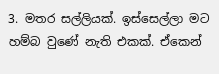3. මතර සල්ලියක්. ඉස්සෙල්ලා මට හම්බ වුණේ නැති එකක්. ඒකෙන්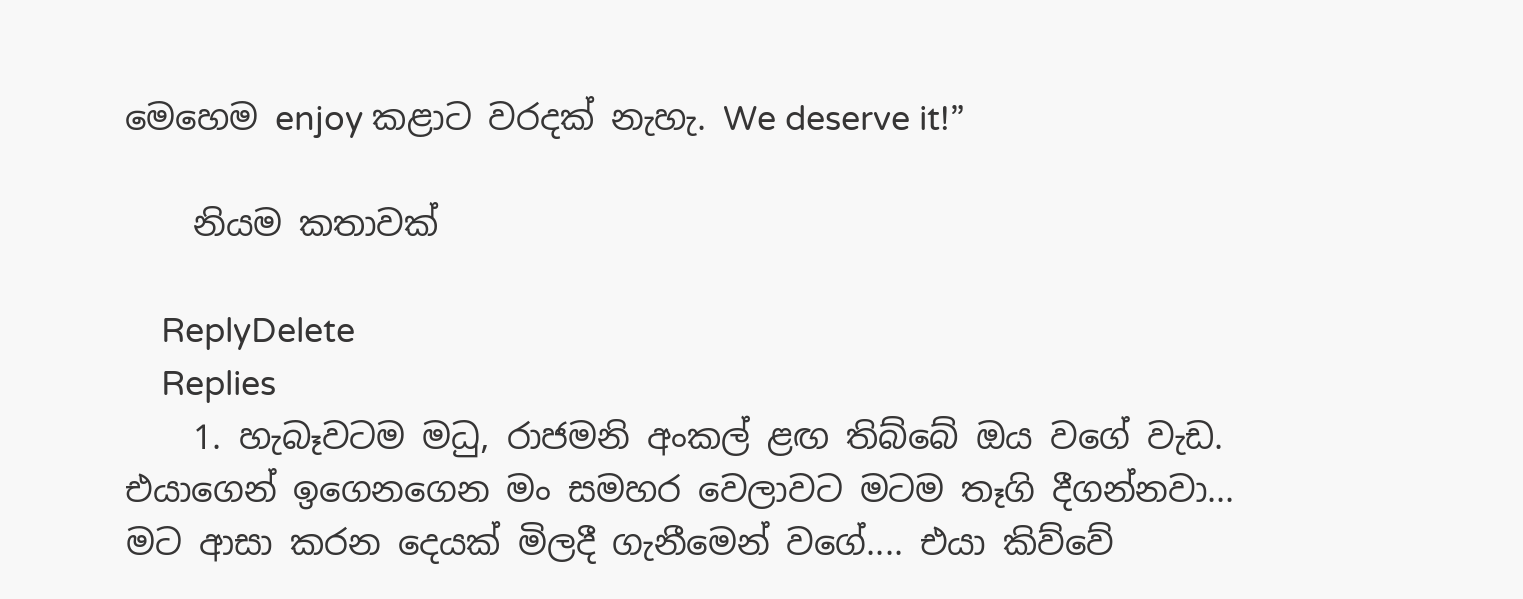මෙහෙම enjoy කළාට වරදක් නැහැ. We deserve it!”

    නියම කතාවක්

    ReplyDelete
    Replies
    1. හැබෑවටම මධු, රාජමනි අංකල් ළඟ තිබ්බේ ඔය වගේ වැඩ. එයාගෙන් ඉගෙනගෙන මං සමහර වෙලාවට මටම තෑගි දීගන්නවා... මට ආසා කරන දෙයක් මිලදී ගැනීමෙන් වගේ.... එයා කිව්වේ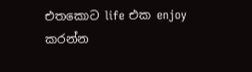එතකොට life එක enjoy කරන්න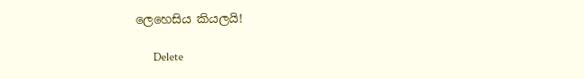ලෙහෙසිය කියලයි!

      Delete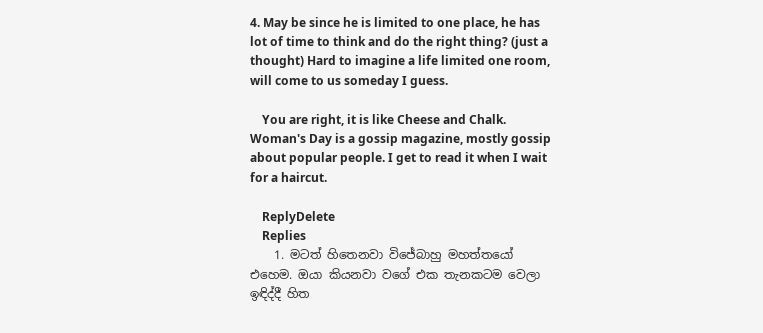4. May be since he is limited to one place, he has lot of time to think and do the right thing? (just a thought) Hard to imagine a life limited one room, will come to us someday I guess.

    You are right, it is like Cheese and Chalk. Woman's Day is a gossip magazine, mostly gossip about popular people. I get to read it when I wait for a haircut.

    ReplyDelete
    Replies
    1. මටත් හිතෙනවා විජේබාහු මහත්තයෝ එහෙම. ඔයා කියනවා වගේ එක තැනකටම වෙලා ඉඳිද්දී හිත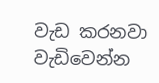වැඩ කරනවා වැඩිවෙන්න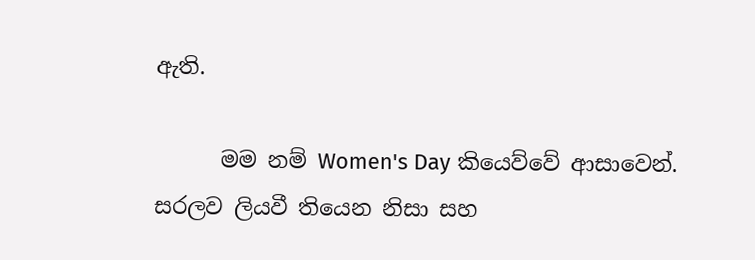ඇති.

      මම නම් Women's Day කියෙව්වේ ආසාවෙන්. සරලව ලියවී තියෙන නිසා සහ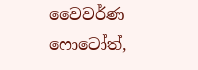වෛවර්ණ ෆොටෝත්,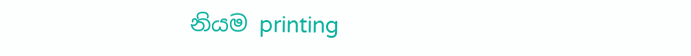නියම printing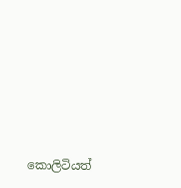කොලිටියත්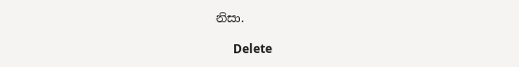නිසා.

      Delete